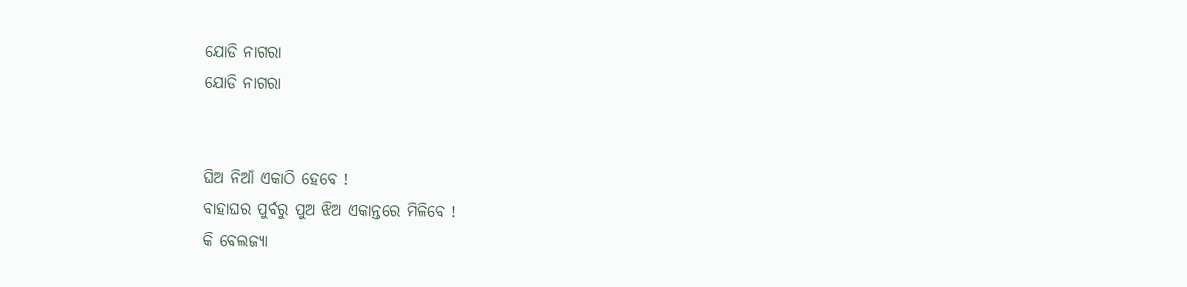ଯୋଡି ନାଗରା
ଯୋଡି ନାଗରା


ଘିଅ ନିଆଁ ଏକାଠି ହେବେ !
ବାହାଘର ପୁର୍ବରୁ ପୁଅ ଝିଅ ଏକାନ୍ତରେ ମିଳିବେ !
କି ବେଲଜ୍ୟା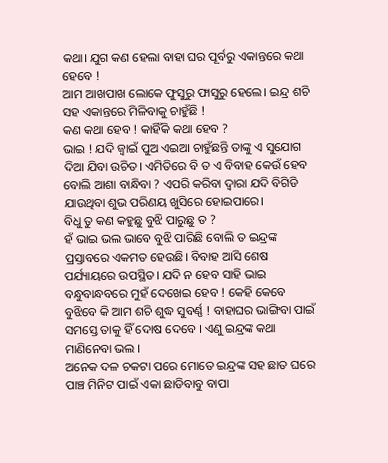କଥା। ଯୁଗ କଣ ହେଲା ବାହା ଘର ପୂର୍ବରୁ ଏକାନ୍ତରେ କଥା ହେବେ !
ଆମ ଆଖପାଖ ଲୋକେ ଫୁସୁରୁ ଫାସୁରୁ ହେଲେ। ଇନ୍ଦ୍ର ଶଚି ସହ ଏକାନ୍ତରେ ମିଳିବାକୁ ଚାହୁଁଛି !
କଣ କଥା ହେବ ! କାହିଁକି କଥା ହେବ ?
ଭାଇ ! ଯଦି ଜ୍ବାଇଁ ପୁଅ ଏଇଆ ଚାହୁଁଛନ୍ତି ତାଙ୍କୁ ଏ ସୁଯୋଗ ଦିଆ ଯିବା ଉଚିତ। ଏମିତିରେ ବି ତ ଏ ବିବାହ କେଉଁ ହେବ ବୋଲି ଆଶା ବାନ୍ଧିବା ? ଏପରି କରିବା ଦ୍ୱାରା ଯଦି ବିଗିଡି ଯାଉଥିବା ଶୁଭ ପରିଣୟ ଖୁସିରେ ହୋଇପାରେ।
ବିଧୁ ତୁ କଣ କହୁଛୁ ବୁଝି ପାରୁଛୁ ତ ?
ହଁ ଭାଇ ଭଲ ଭାବେ ବୁଝି ପାରିଛି ବୋଲି ତ ଇନ୍ଦ୍ରଙ୍କ ପ୍ରସ୍ତାବରେ ଏକମତ ହେଉଛି। ବିବାହ ଆସି ଶେଷ ପର୍ଯ୍ୟାୟରେ ଉପସ୍ଥିତ। ଯଦି ନ ହେବ ସାହି ଭାଇ ବନ୍ଧୁବାନ୍ଧବରେ ମୁହଁ ଦେଖେଇ ହେବ ! କେହି କେବେ ବୁଝିବେ କି ଆମ ଶଚି ଶୁଦ୍ଧ ସୁବର୍ଣ୍ଣ ! ବାହାଘର ଭାଙ୍ଗିବା ପାଇଁ ସମସ୍ତେ ତାକୁ ହିଁ ଦୋଷ ଦେବେ । ଏଣୁ ଇନ୍ଦ୍ରଙ୍କ କଥା ମାଣିନେବା ଭଲ ।
ଅନେକ ଦଳ ଚକଟା ପରେ ମୋତେ ଇନ୍ଦ୍ରଙ୍କ ସହ ଛାତ ଘରେ ପାଞ୍ଚ ମିନିଟ ପାଇଁ ଏକା ଛାଡିବାବୁ ବାପା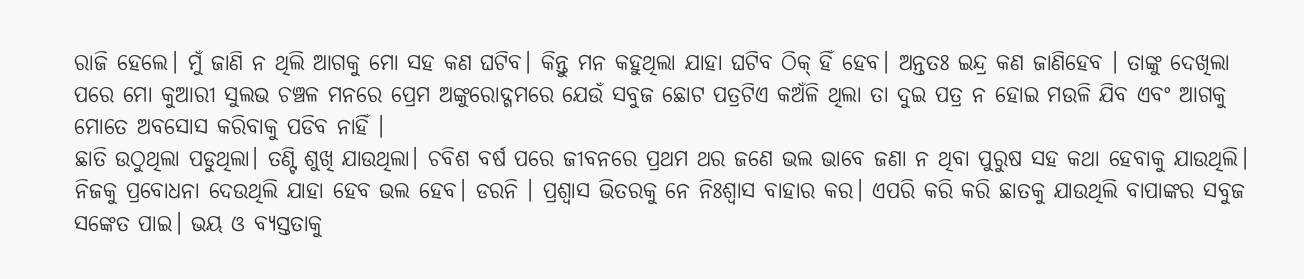ରାଜି ହେଲେ। ମୁଁ ଜାଣି ନ ଥିଲି ଆଗକୁ ମୋ ସହ କଣ ଘଟିବ। କିନ୍ତୁ ମନ କହୁଥିଲା ଯାହା ଘଟିବ ଠିକ୍ ହିଁ ହେବ। ଅନ୍ତତଃ ଇନ୍ଦ୍ର କଣ ଜାଣିହେବ । ତାଙ୍କୁ ଦେଖିଲା ପରେ ମୋ କୁଆରୀ ସୁଲଭ ଚଞ୍ଚଳ ମନରେ ପ୍ରେମ ଅଙ୍କୁରୋଦ୍ଗମରେ ଯେଉଁ ସବୁଜ ଛୋଟ ପତ୍ରଟିଏ କଅଁଳି ଥିଲା ତା ଦୁଇ ପତ୍ର ନ ହୋଇ ମଉଳି ଯିବ ଏବଂ ଆଗକୁ ମୋତେ ଅବସୋସ କରିବାକୁ ପଡିବ ନାହିଁ ।
ଛାତି ଉଠୁଥିଲା ପଡୁଥିଲା। ତଣ୍ଟି ଶୁଖି ଯାଉଥିଲା। ଚବିଶ ବର୍ଷ ପରେ ଜୀବନରେ ପ୍ରଥମ ଥର ଜଣେ ଭଲ ଭାବେ ଜଣା ନ ଥିବା ପୁରୁଷ ସହ କଥା ହେବାକୁ ଯାଉଥିଲି।
ନିଜକୁ ପ୍ରବୋଧନା ଦେଉଥିଲି ଯାହା ହେବ ଭଲ ହେବ। ଡରନି । ପ୍ରଶ୍ୱାସ ଭିତରକୁ ନେ ନିଃଶ୍ବାସ ବାହାର କର। ଏପରି କରି କରି ଛାତକୁ ଯାଉଥିଲି ବାପାଙ୍କର ସବୁଜ ସଙ୍କେତ ପାଇ। ଭୟ ଓ ବ୍ୟସ୍ତତାକୁ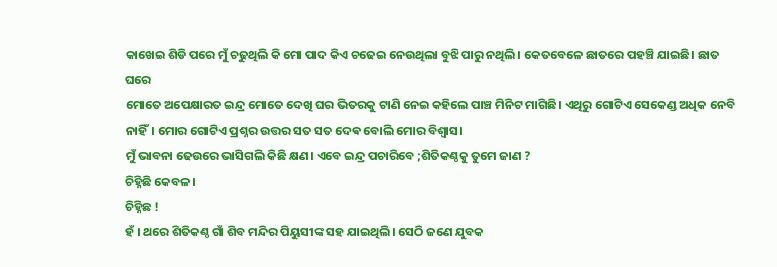କାଖେଇ ଶିଡି ପରେ ମୁଁ ଚଢୁଥିଲି କି ମୋ ପାଦ କିଏ ଚଢେଇ ନେଉଥିଲା ବୁଝି ପାରୁ ନଥିଲି। କେତବେଳେ ଛାତରେ ପହଞ୍ଚି ଯାଇଛି। ଛାତ ଘରେ
ମୋତେ ଅପେକ୍ଷାରତ ଇନ୍ଦ୍ର ମୋତେ ଦେଖି ଘର ଭିତରକୁ ଟାଣି ନେଇ କହିଲେ ପାଞ୍ଚ ମିନିଟ ମାଗିଛି। ଏଥିରୁ ଗୋଟିଏ ସେକେଣ୍ଡ ଅଧିକ ନେବି ନାହିଁ। ମୋର ଗୋଟିଏ ପ୍ରଶ୍ନର ଉତ୍ତର ସତ ସତ ଦେଵ ବୋଲି ମୋର ବିଶ୍ୱାସ।
ମୁଁ ଭାବନା ଢେଉରେ ଭାସିଗଲି କିଛି କ୍ଷଣ। ଏବେ ଇନ୍ଦ୍ର ପଚାରିବେ ;ଶିତିକଣ୍ଠକୁ ତୁମେ ଜାଣ ?
ଚିହ୍ନିଛି କେବଳ।
ଚିହ୍ନିଛ !
ହଁ । ଥରେ ଶିତିକଣ୍ଠ ଗାଁ ଶିବ ମନ୍ଦିର ପିୟୁସୀଙ୍କ ସହ ଯାଇଥିଲି। ସେଠି ଜଣେ ଯୁବକ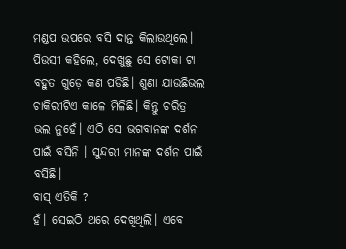ମଣ୍ଡପ ଉପରେ ବସି ଦାନ୍ତ କିଲାଉଥିଲେ। ପିଉସୀ କହିଲେ, ଦେଖୁଛୁ ସେ ଟୋକା ଟା ବହୁତ ଗୁଡ଼େ କଣ ପଡିଛି। ଶୁଣା ଯାଉଛିଭଲ ଚାକିରୀଟିଏ କାଳେ ମିଳିଛି। କିନ୍ତୁ ଚରିତ୍ର ଭଲ ନୁହେଁ। ଏଠି ସେ ଭଗବାନଙ୍କ ଦର୍ଶନ ପାଇଁ ବସିନି । ସୁନ୍ଦରୀ ମାନଙ୍କ ଦର୍ଶନ ପାଇଁ ବସିଛି।
ବାସ୍ ଏତିକି ?
ହଁ। ସେଇଠି ଥରେ ଦେଖିଥିଲି। ଏବେ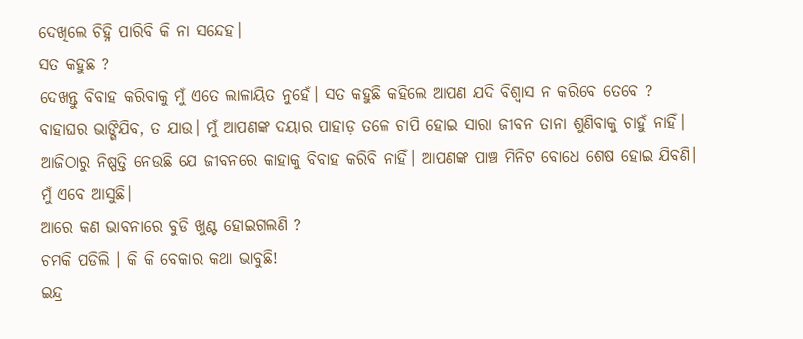ଦେଖିଲେ ଚିହ୍ନି ପାରିବି କି ନା ସନ୍ଦେହ।
ସତ କହୁଛ ?
ଦେଖନ୍ତୁ ବିବାହ କରିବାକୁ ମୁଁ ଏତେ ଲାଳାୟିତ ନୁହେଁ। ସତ କହୁଛି କହିଲେ ଆପଣ ଯଦି ବିଶ୍ୱାସ ନ କରିବେ ତେବେ ? ବାହାଘର ଭାଙ୍ଗିଯିବ, ତ ଯାଉ। ମୁଁ ଆପଣଙ୍କ ଦୟାର ପାହାଡ଼ ତଳେ ଚାପି ହୋଇ ସାରା ଜୀବନ ତାନା ଶୁଣିବାକୁ ଚାହୁଁ ନାହିଁ। ଆଜିଠାରୁ ନିଷ୍ପତ୍ତି ନେଉଛି ଯେ ଜୀବନରେ କାହାକୁ ବିବାହ କରିବି ନାହିଁ। ଆପଣଙ୍କ ପାଞ୍ଚ ମିନିଟ ବୋଧେ ଶେଷ ହୋଇ ଯିବଣି। ମୁଁ ଏବେ ଆସୁଛି।
ଆରେ କଣ ଭାବନାରେ ବୁଡି ଖୁଣ୍ଟ ହୋଇଗଲଣି ?
ଚମକି ପଡିଲି । କି କି ବେକାର କଥା ଭାବୁଛି!
ଇନ୍ଦ୍ର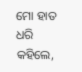ମୋ ହାତ ଧରି କହିଲେ,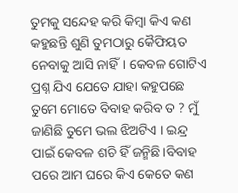ତୁମକୁ ସନ୍ଦେହ କରି କିମ୍ବା କିଏ କଣ କହୁଛନ୍ତି ଶୁଣି ତୁମଠାରୁ କୈଫିୟତ ନେବାକୁ ଆସି ନାହିଁ। କେବଳ ଗୋଟିଏ ପ୍ରଶ୍ନ ଯିଏ ଯେତେ ଯାହା କହୁପଛେ ତୁମେ ମୋତେ ବିବାହ କରିବ ତ ? ମୁଁ ଜାଣିଛି ତୁମେ ଭଲ ଝିଅଟିଏ । ଇନ୍ଦ୍ର ପାଇଁ କେବଳ ଶଚି ହିଁ ଜନ୍ମିଛି।ବିବାହ ପରେ ଆମ ଘରେ କିଏ କେତେ କଣ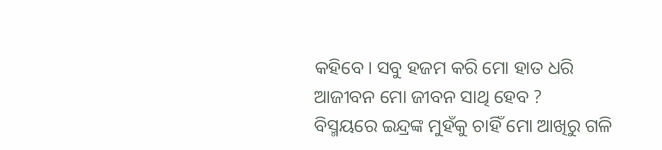କହିବେ। ସବୁ ହଜମ କରି ମୋ ହାତ ଧରି ଆଜୀବନ ମୋ ଜୀବନ ସାଥି ହେବ ?
ବିସ୍ମୟରେ ଇନ୍ଦ୍ରଙ୍କ ମୁହଁକୁ ଚାହିଁ ମୋ ଆଖିରୁ ଗଳି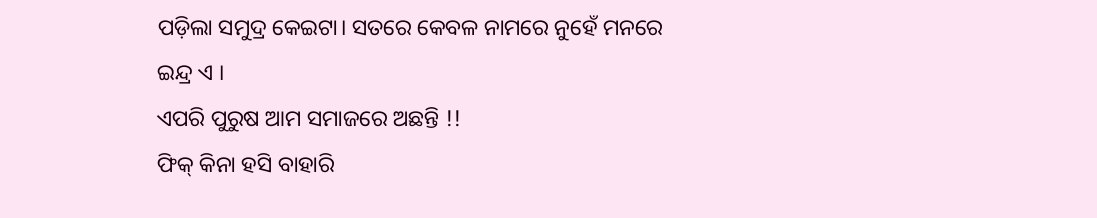ପଡ଼ିଲା ସମୁଦ୍ର କେଇଟା। ସତରେ କେବଳ ନାମରେ ନୁହେଁ ମନରେ ଇନ୍ଦ୍ର ଏ ।
ଏପରି ପୁରୁଷ ଆମ ସମାଜରେ ଅଛନ୍ତି !!
ଫିକ୍ କିନା ହସି ବାହାରି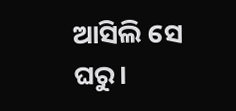ଆସିଲି ସେ ଘରୁ।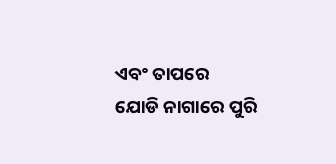ଏବଂ ତାପରେ
ଯୋଡି ନାଗାରେ ପୁରି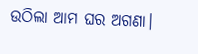ଉଠିଲା ଆମ ଘର ଅଗଣା।